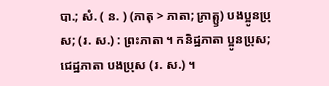បា.; សំ. ( ន. ) (ភាតុ > ភាតា; ភ្រាត្ឫ) បងប្អូនប្រុស; (រ. ស.) : ព្រះភាតា ។ កនិដ្ឋភាតា ប្អូនប្រុស; ជេដ្ឋភាតា បងប្រុស (រ. ស.) ។